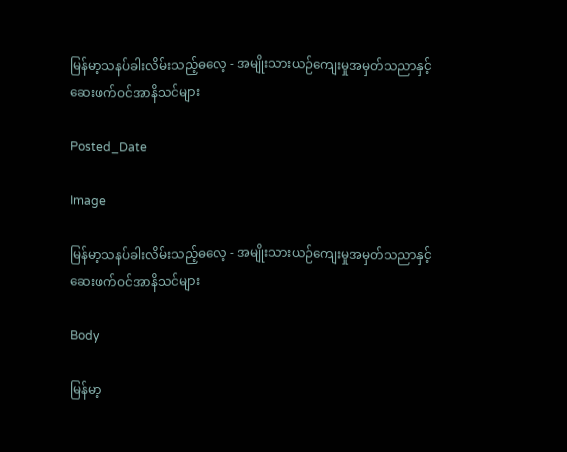မြန်မာ့သနပ်ခါးလိမ်းသည့်ဓလေ့ - အမျိုးသားယဉ်ကျေးမှုအမှတ်သညာနှင့်ဆေးဖက်ဝင်အာနိသင်များ

Posted_Date

Image

မြန်မာ့သနပ်ခါးလိမ်းသည့်ဓလေ့ - အမျိုးသားယဉ်ကျေးမှုအမှတ်သညာနှင့်ဆေးဖက်ဝင်အာနိသင်များ

Body

မြန်မာ့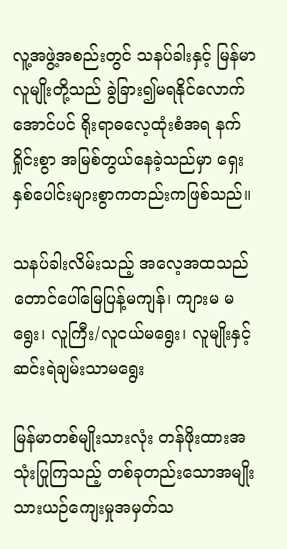လူ့အဖွဲ့အစည်းတွင် သနပ်ခါးနှင့် မြန်မာလူမျိုးတို့သည် ခွဲခြား၍မရနိုင်လောက်အောင်ပင် ရိုးရာဓလေ့ထုံးစံအရ နက်ရှိုင်းစွာ အမြစ်တွယ်နေခဲ့သည်မှာ ရှေးနှစ်ပေါင်းများစွာကတည်းကဖြစ်သည်။

သနပ်ခါးလိမ်းသည့် အလေ့အထသည် တောင်ပေါ်မြေပြန့်မကျန်၊ ကျားမ မရွေး၊ လူကြီး/လူငယ်မရွေး၊ လူမျိုးနှင့်ဆင်းရဲချမ်းသာမရွေး

မြန်မာတစ်မျိုးသားလုံး တန်ဖိုးထားအသုံးပြုကြသည့် တစ်ခုတည်းသောအမျိုးသားယဉ်ကျေးမှုအမှတ်သ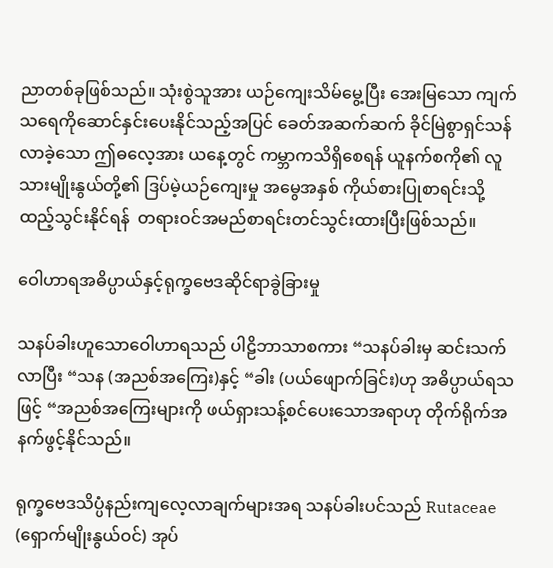ညာတစ်ခုဖြစ်သည်။ သုံးစွဲသူအား ယဉ်ကျေးသိမ်မွေ့ပြီး အေးမြသော ကျက်သရေကိုဆောင်နှင်းပေးနိုင်သည့်အပြင် ခေတ်အဆက်ဆက် ခိုင်မြဲစွာရှင်သန်လာခဲ့သော ဤဓလေ့အား ယနေ့တွင် ကမ္ဘာကသိရှိစေရန် ယူနက်စကို၏ လူသားမျိုးနွယ်တို့၏ ဒြပ်မဲ့ယဉ်ကျေးမှု အမွေအနှစ် ကိုယ်စားပြုစာရင်းသို့ ထည့်သွင်းနိုင်ရန်  တရားဝင်အမည်စာရင်းတင်သွင်းထားပြီးဖြစ်သည်။

ဝေါဟာရအဓိပ္ပာယ်နှင့်ရုက္ခဗေဒဆိုင်ရာခွဲခြားမှု

သနပ်ခါးဟူသောဝေါဟာရသည် ပါဠိဘာသာစကား “သနပ်ခါးမှ ဆင်းသက်လာပြီး “သန (အညစ်အကြေး)နှင့် “ခါး (ပယ်ဖျောက်ခြင်း)ဟု အဓိပ္ပာယ်ရသဖြင့် “အညစ်အကြေးများကို ဖယ်ရှားသန့်စင်ပေးသောအရာဟု တိုက်ရိုက်အနက်ဖွင့်နိုင်သည်။

ရုက္ခဗေဒသိပ္ပံနည်းကျလေ့လာချက်များအရ သနပ်ခါးပင်သည် Rutaceae (ရှောက်မျိုးနွယ်ဝင်) အုပ်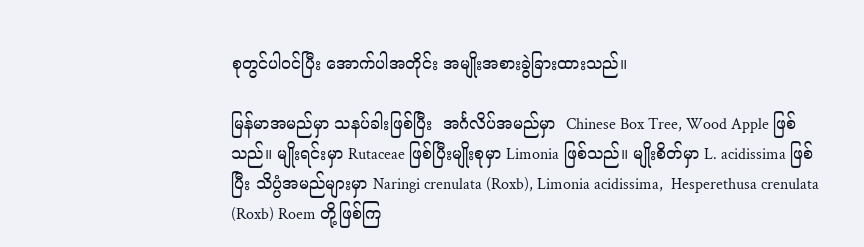စုတွင်ပါဝင်ပြီး အောက်ပါအတိုင်း အမျိုးအစားခွဲခြားထားသည်။

မြန်မာအမည်မှာ သနပ်ခါးဖြစ်ပြီး  အင်္ဂလိပ်အမည်မှာ  Chinese Box Tree, Wood Apple ဖြစ်သည်။ မျိုးရင်းမှာ Rutaceae ဖြစ်ပြီးမျိုးစုမှာ Limonia ဖြစ်သည်။ မျိုးစိတ်မှာ L. acidissima ဖြစ်ပြီး သိပ္ပံအမည်များမှာ Naringi crenulata (Roxb), Limonia acidissima,  Hesperethusa crenulata  (Roxb) Roem တို့ဖြစ်ကြ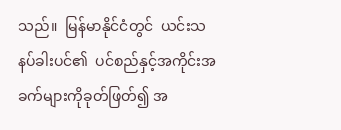သည်။  မြန်မာနိုင်ငံတွင်  ယင်းသနပ်ခါးပင်၏  ပင်စည်နှင့်အကိုင်းအခက်များကိုခုတ်ဖြတ်၍ အ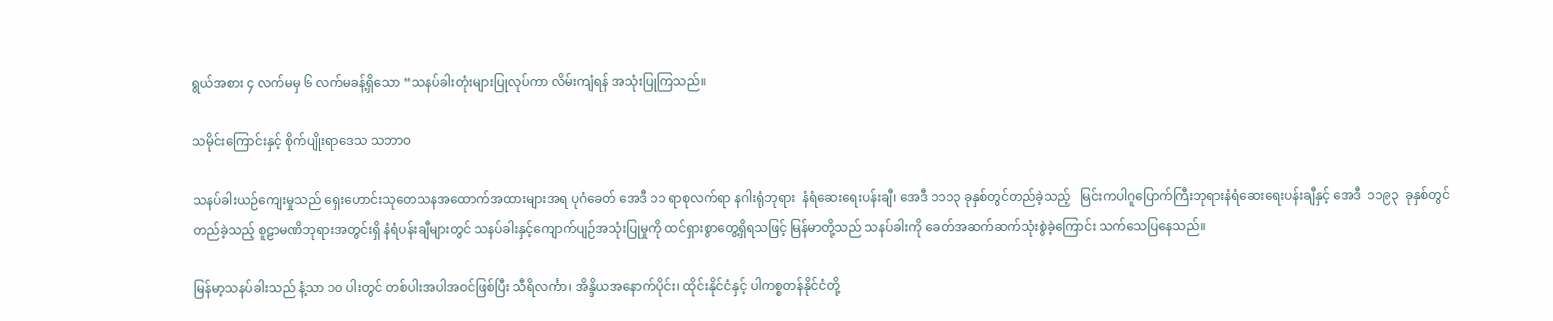ရွယ်အစား ၄ လက်မမှ ၆ လက်မခန့်ရှိသော “သနပ်ခါးတုံးများပြုလုပ်ကာ လိမ်းကျံရန် အသုံးပြုကြသည်။

သမိုင်းကြောင်းနှင့် စိုက်ပျိုးရာဒေသ သဘာဝ

သနပ်ခါးယဉ်ကျေးမှုသည် ရှေးဟောင်းသုတေသနအထောက်အထားများအရ ပုဂံခေတ် အေဒီ ၁၁ ရာစုလက်ရာ နဂါးရုံဘုရား  နံရံဆေးရေးပန်းချီ၊ အေဒီ ၁၁၁၃ ခုနှစ်တွင်တည်ခဲ့သည့်   မြင်းကပါဂူပြောက်ကြီးဘုရားနံရံဆေးရေးပန်းချီနှင့် အေဒီ  ၁၁၉၃  ခုနှစ်တွင်တည်ခဲ့သည့် စူဠာမဏိဘုရားအတွင်းရှိ နံရံပန်းချီများတွင် သနပ်ခါးနှင့်ကျောက်ပျဉ်အသုံးပြုမှုကို ထင်ရှားစွာတွေ့ရှိရသဖြင့် မြန်မာတို့သည် သနပ်ခါးကို ခေတ်အဆက်ဆက်သုံးစွဲခဲ့ကြောင်း သက်သေပြနေသည်။

မြန်မာ့သနပ်ခါးသည် နံ့သာ ၁၀ ပါးတွင် တစ်ပါးအပါအဝင်ဖြစ်ပြီး သီရိလင်္ကာ၊ အိန္ဒိယအနောက်ပိုင်း၊ ထိုင်းနိုင်ငံနှင့် ပါကစ္စတန်နိုင်ငံတို့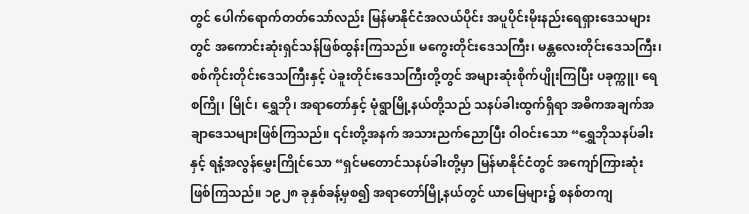တွင် ပေါက်ရောက်တတ်သော်လည်း မြန်မာနိုင်ငံအလယ်ပိုင်း အပူပိုင်းမိုးနည်းရေရှားဒေသများတွင် အကောင်းဆုံးရှင်သန်ဖြစ်ထွန်းကြသည်။ မကွေးတိုင်းဒေသကြီး၊ မန္တလေးတိုင်းဒေသကြီး၊ စစ်ကိုင်းတိုင်းဒေသကြီးနှင့် ပဲခူးတိုင်းဒေသကြီးတို့တွင် အများဆုံးစိုက်ပျိုးကြပြီး ပခုက္ကူ၊ ရေစကြို၊ မြိုင်၊ ရွှေဘို၊ အရာတော်နှင့် မုံရွာမြို့နယ်တို့သည် သနပ်ခါးထွက်ရှိရာ အဓိကအချက်အချာဒေသများဖြစ်ကြသည်။ ၎င်းတို့အနက် အသားညက်ညောပြီး ဝါဝင်းသော “ရွှေဘိုသနပ်ခါးနှင့် ရနံ့အလွန်မွှေးကြိုင်သော “ရှင်မတောင်သနပ်ခါးတို့မှာ မြန်မာနိုင်ငံတွင် အကျော်ကြားဆုံးဖြစ်ကြသည်။ ၁၉၂၈ ခုနှစ်ခန့်မှစ၍ အရာတော်မြို့နယ်တွင် ယာမြေများ၌ စနစ်တကျ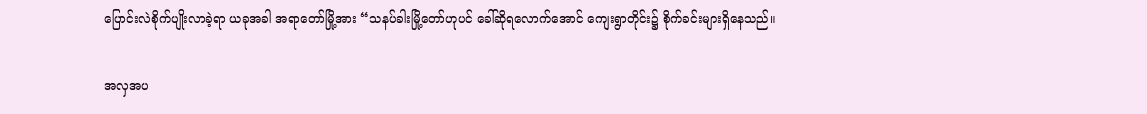ပြောင်းလဲစိုက်ပျိုးလာခဲ့ရာ ယခုအခါ အရာတော်မြို့အား “သနပ်ခါးမြို့တော်ဟုပင် ခေါ်ဆိုရလောက်အောင် ကျေးရွာတိုင်း၌ စိုက်ခင်းများရှိနေသည်။

အလှအပ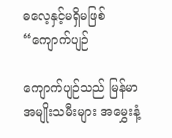ဓလေ့နှင့်မရှိမဖြစ် “ကျောက်ပျဉ်

ကျောက်ပျဉ်သည် မြန်မာအမျိုးသမီးများ အမွှေးနံ့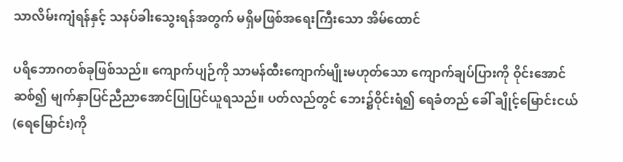သာလိမ်းကျံရန်နှင့် သနပ်ခါးသွေးရန်အတွက် မရှိမဖြစ်အရေးကြီးသော အိမ်ထောင်

ပရိဘောဂတစ်ခုဖြစ်သည်။ ကျောက်ပျဉ်ကို သာမန်ထီးကျောက်မျိုးမဟုတ်သော ကျောက်ချပ်ပြားကို ဝိုင်းအောင်ဆစ်၍ မျက်နှာပြင်ညီညာအောင်ပြုပြင်ယူရသည်။ ပတ်လည်တွင် ဘေး၌ဝိုင်းရံ၍ ရေခံတည် ခေါ် ချိုင့်မြောင်းငယ်(ရေမြောင်း)ကို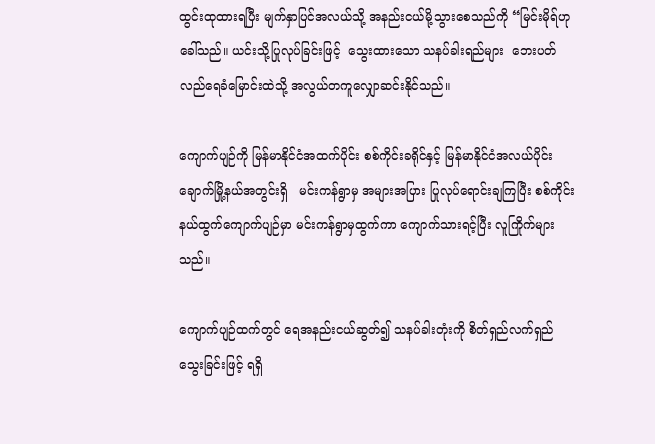ထွင်းထုထားရပြီး မျက်နှာပြင်အလယ်သို့ အနည်းငယ်မို့သွားစေသည်ကို “မြင်းမိုရ်ဟုခေါ်သည်။ ယင်းသို့ပြုလုပ်ခြင်းဖြင့်  သွေးထားသော သနပ်ခါးရည်များ  ဘေးပတ်လည်ရေခံမြောင်းထဲသို့ အလွယ်တကူလျှောဆင်းနိုင်သည်။

ကျောက်ပျဉ်ကို မြန်မာနိုင်ငံအထက်ပိုင်း စစ်ကိုင်းခရိုင်နှင့် မြန်မာနိုင်ငံအလယ်ပိုင်း ချောက်မြို့နယ်အတွင်းရှိ   မင်းကန်ရွာမှ အများအပြား ပြုလုပ်ရောင်းချကြပြီး စစ်ကိုင်းနယ်ထွက်ကျောက်ပျဉ်မှာ မင်းကန်ရွာမှထွက်ကာ ကျောက်သားရင့်ပြီး လူကြိုက်များသည်။

ကျောက်ပျဉ်ထက်တွင် ရေအနည်းငယ်ဆွတ်၍ သနပ်ခါးတုံးကို စိတ်ရှည်လက်ရှည်သွေးခြင်းဖြင့် ရရှိ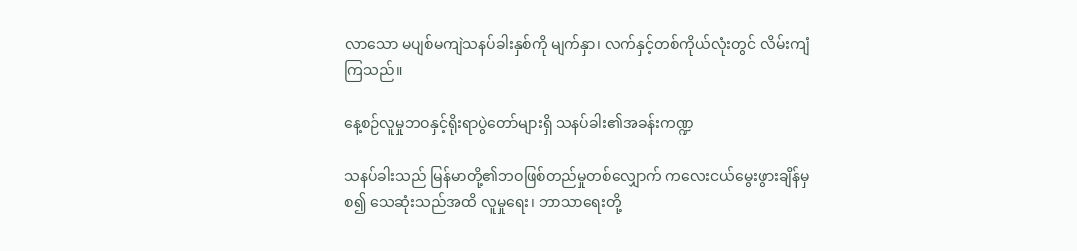လာသော မပျစ်မကျဲသနပ်ခါးနှစ်ကို မျက်နှာ၊ လက်နှင့်တစ်ကိုယ်လုံးတွင် လိမ်းကျံကြသည်။

နေ့စဉ်လူမှုဘဝနှင့်ရိုးရာပွဲတော်များရှိ သနပ်ခါး၏အခန်းကဏ္ဍ

သနပ်ခါးသည် မြန်မာတို့၏ဘဝဖြစ်တည်မှုတစ်လျှောက် ကလေးငယ်မွေးဖွားချိန်မှစ၍ သေဆုံးသည်အထိ လူမှုရေး၊ ဘာသာရေးတို့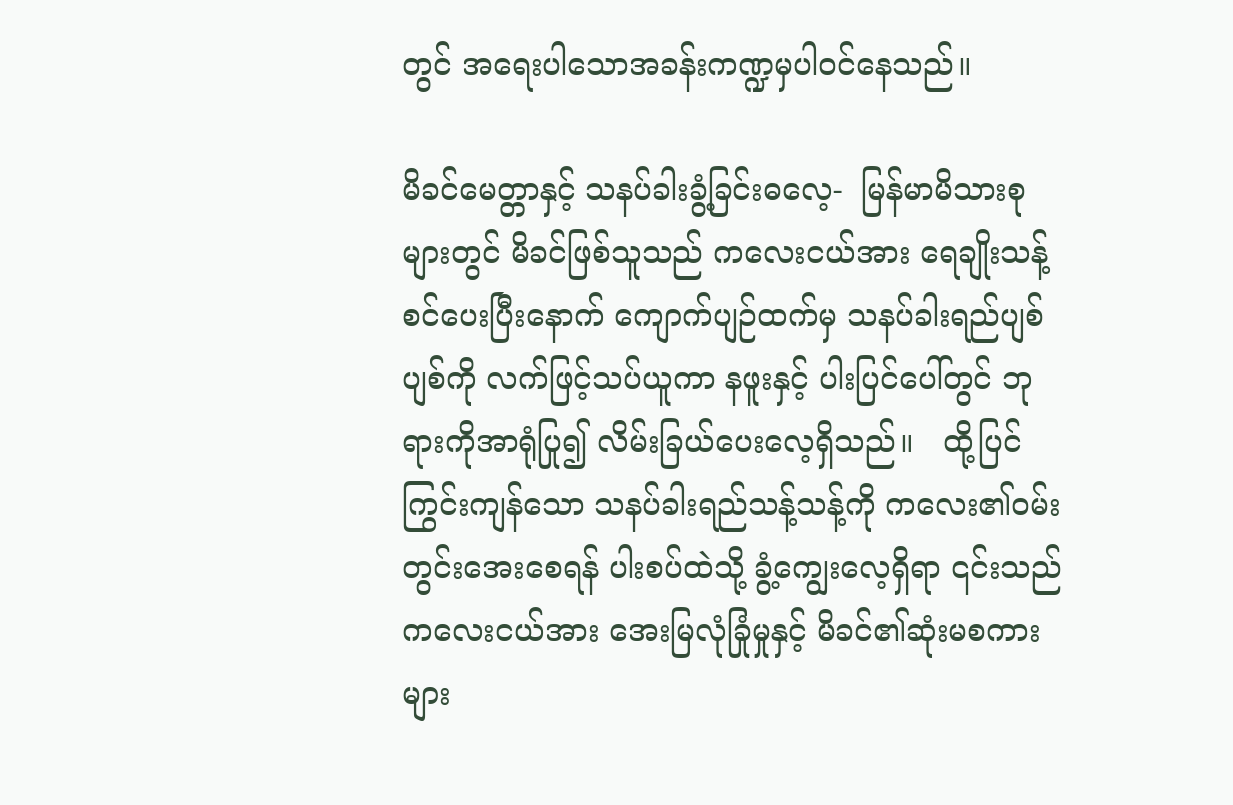တွင် အရေးပါသောအခန်းကဏ္ဍမှပါဝင်နေသည်။

မိခင်မေတ္တာနှင့် သနပ်ခါးခွံ့ခြင်းဓလေ့-  မြန်မာမိသားစုများတွင် မိခင်ဖြစ်သူသည် ကလေးငယ်အား ရေချိုးသန့်စင်ပေးပြီးနောက် ကျောက်ပျဉ်ထက်မှ သနပ်ခါးရည်ပျစ်ပျစ်ကို လက်ဖြင့်သပ်ယူကာ နဖူးနှင့် ပါးပြင်ပေါ်တွင် ဘုရားကိုအာရုံပြု၍ လိမ်းခြယ်ပေးလေ့ရှိသည်။   ထို့ပြင် ကြွင်းကျန်သော သနပ်ခါးရည်သန့်သန့်ကို ကလေး၏ဝမ်းတွင်းအေးစေရန် ပါးစပ်ထဲသို့ ခွံ့ကျွေးလေ့ရှိရာ ၎င်းသည် ကလေးငယ်အား အေးမြလုံခြုံမှုနှင့် မိခင်၏ဆုံးမစကားများ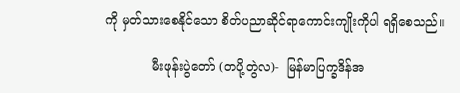ကို မှတ်သားစေနိုင်သော စိတ်ပညာဆိုင်ရာကောင်းကျိုးကိုပါ ရရှိစေသည်။

            မီးဖုန်းပွဲတော် (တပို့တွဲလ)-  မြန်မာပြက္ခဒိန်အ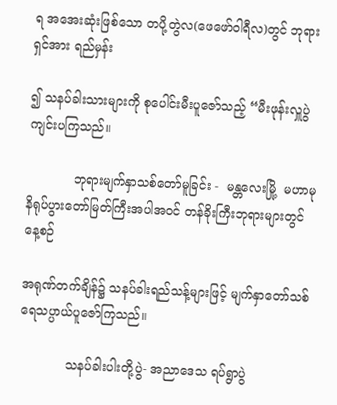ရ အအေးဆုံးဖြစ်သော တပို့တွဲလ(ဖေဖော်ဝါရီလ)တွင် ဘုရားရှင်အား ရည်မှန်း

၍ သနပ်ခါးသားများကို စုပေါင်းမီးပူဇော်သည့် “မီးဖုန်းလှူပွဲကျင်းပကြသည်။

            ဘုရားမျက်နှာသစ်တော်မူခြင်း -  မန္တလေးမြို့  မဟာမုနိရုပ်ပွားတော်မြတ်ကြီးအပါအဝင် တန်ခိုးကြီးဘုရားများတွင်  နေ့စဉ်

အရုဏ်တက်ချိန်၌ သနပ်ခါးရည်သန့်များဖြင့် မျက်နှာတော်သစ် ရေသပ္ပာယ်ပူဇော်ကြသည်။

            သနပ်ခါးပါးတို့ပွဲ- အညာဒေသ ရပ်ရွာပွဲ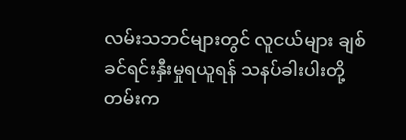လမ်းသဘင်များတွင် လူငယ်များ ချစ်ခင်ရင်းနှီးမှုရယူရန် သနပ်ခါးပါးတို့ တမ်းက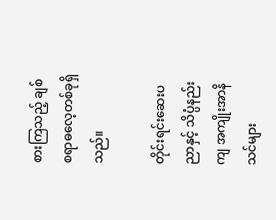စားကြသည့် ချစ်စရာဓလေ့တစ်ခုရှိသည်။

တိုင်းရင်းဆေးပညာနှင့် သိပ္ပံနည်းကျ အကျိုးအာနိသင်များ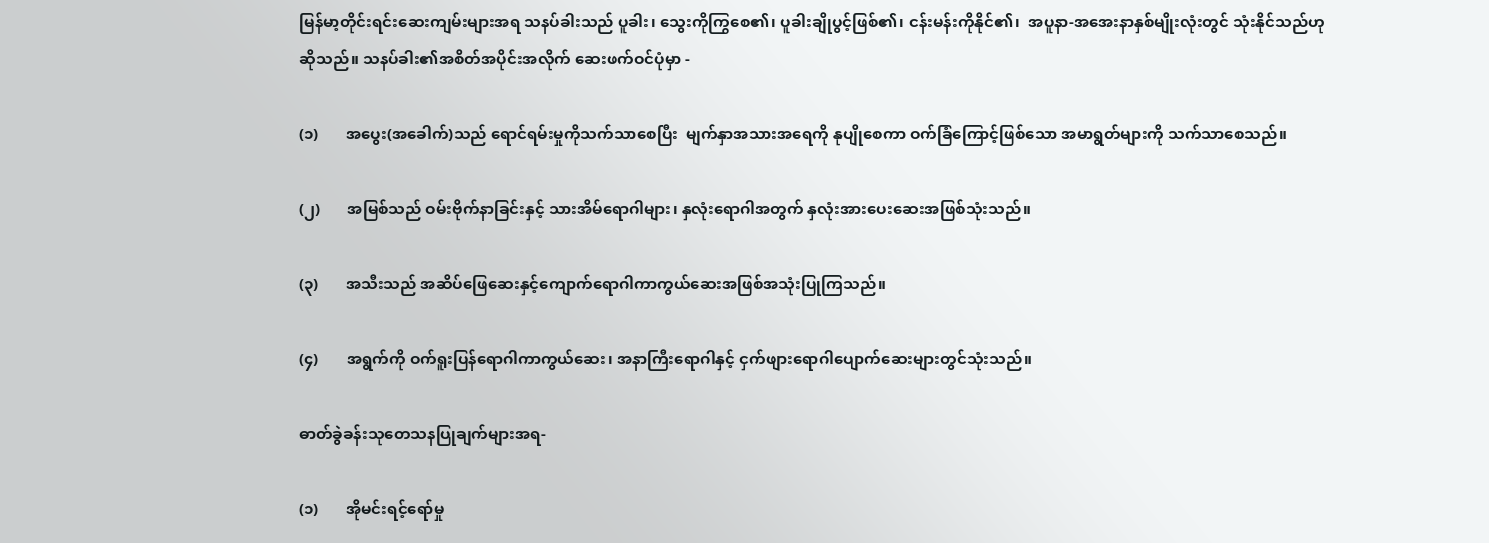မြန်မာ့တိုင်းရင်းဆေးကျမ်းများအရ သနပ်ခါးသည် ပူခါး၊ သွေးကိုကြွစေ၏၊ ပူခါးချိုပွင့်ဖြစ်၏၊ ငန်းမန်းကိုနိုင်၏၊  အပူနာ-အအေးနာနှစ်မျိုးလုံးတွင် သုံးနိုင်သည်ဟုဆိုသည်။ သနပ်ခါး၏အစိတ်အပိုင်းအလိုက် ဆေးဖက်ဝင်ပုံမှာ -

(၁)       အပွေး(အခေါက်)သည် ရောင်ရမ်းမှုကိုသက်သာစေပြီး  မျက်နှာအသားအရေကို နုပျိုစေကာ ဝက်ခြံကြောင့်ဖြစ်သော အမာရွတ်များကို သက်သာစေသည်။

(၂)       အမြစ်သည် ဝမ်းဗိုက်နာခြင်းနှင့် သားအိမ်ရောဂါများ၊ နှလုံးရောဂါအတွက် နှလုံးအားပေးဆေးအဖြစ်သုံးသည်။

(၃)       အသီးသည် အဆိပ်ဖြေဆေးနှင့်ကျောက်ရောဂါကာကွယ်ဆေးအဖြစ်အသုံးပြုကြသည်။

(၄)       အရွက်ကို ဝက်ရူးပြန်ရောဂါကာကွယ်ဆေး၊ အနာကြီးရောဂါနှင့် ငှက်ဖျားရောဂါပျောက်ဆေးများတွင်သုံးသည်။

ဓာတ်ခွဲခန်းသုတေသနပြုချက်များအရ-

(၁)       အိုမင်းရင့်ရော်မှု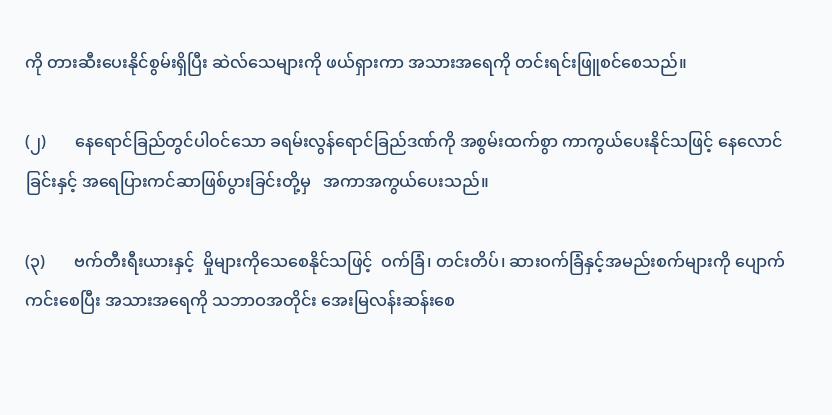ကို တားဆီးပေးနိုင်စွမ်းရှိပြီး ဆဲလ်သေများကို ဖယ်ရှားကာ အသားအရေကို တင်းရင်းဖြူစင်စေသည်။

(၂)       နေရောင်ခြည်တွင်ပါဝင်သော ခရမ်းလွန်ရောင်ခြည်ဒဏ်ကို အစွမ်းထက်စွာ ကာကွယ်ပေးနိုင်သဖြင့် နေလောင်ခြင်းနှင့် အရေပြားကင်ဆာဖြစ်ပွားခြင်းတို့မှ   အကာအကွယ်ပေးသည်။

(၃)       ဗက်တီးရီးယားနှင့်  မှိုများကိုသေစေနိုင်သဖြင့်  ဝက်ခြံ၊ တင်းတိပ်၊ ဆားဝက်ခြံနှင့်အမည်းစက်များကို ပျောက်ကင်းစေပြီး အသားအရေကို သဘာဝအတိုင်း အေးမြလန်းဆန်းစေ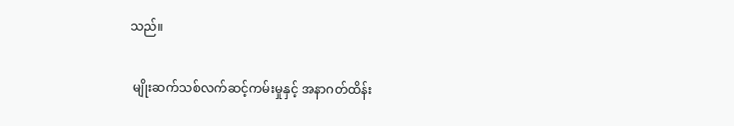သည်။

 မျိုးဆက်သစ်လက်ဆင့်ကမ်းမှုနှင့် အနာဂတ်ထိန်း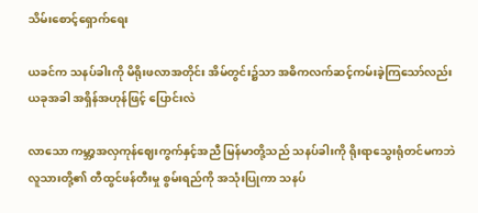သိမ်းစောင့်ရှောက်ရေး

ယခင်က သနပ်ခါးကို မိရိုးဖလာအတိုင်း အိမ်တွင်း၌သာ အဓိကလက်ဆင့်ကမ်းခဲ့ကြသော်လည်း ယခုအခါ အရှိန်အဟုန်ဖြင့် ပြောင်းလဲ

လာသော ကမ္ဘာ့အလှကုန်ဈေးကွက်နှင့်အညီ မြန်မာတို့သည် သနပ်ခါးကို ရိုးရာသွေးရုံတင်မကဘဲ လူသားတို့၏ တီထွင်ဖန်တီးမှု စွမ်းရည်ကို အသုံးပြုကာ သနပ်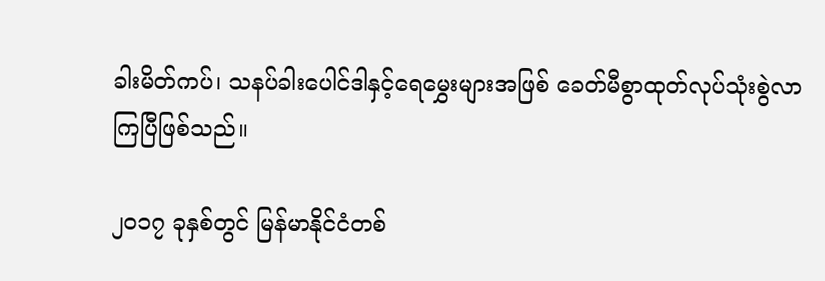ခါးမိတ်ကပ်၊ သနပ်ခါးပေါင်ဒါနှင့်ရေမွှေးများအဖြစ် ခေတ်မီစွာထုတ်လုပ်သုံးစွဲလာကြပြီဖြစ်သည်။

၂၀၁၇ ခုနှစ်တွင် မြန်မာနိုင်ငံတစ်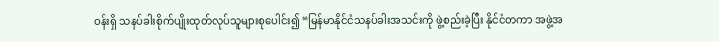ဝန်းရှိ သနပ်ခါးစိုက်ပျိုးထုတ်လုပ်သူများစုပေါင်း၍ “မြန်မာနိုင်ငံသနပ်ခါးအသင်းကို ဖွဲ့စည်းခဲ့ပြီး နိုင်ငံတကာ အဖွဲ့အ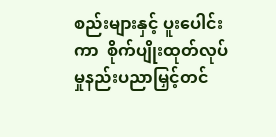စည်းများနှင့် ပူးပေါင်းကာ  စိုက်ပျိုးထုတ်လုပ်မှုနည်းပညာမြှင့်တင်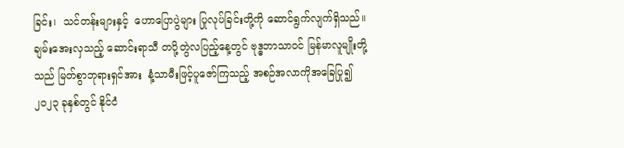ခြင်း၊  သင်တန်းများနှင့်  ဟောပြောပွဲများ ပြုလုပ်ခြင်းတို့ကို ဆောင်ရွက်လျက်ရှိသည်။ ချမ်းအေးလှသည့် ဆောင်းရာသီ တပို့တွဲလပြည့်နေ့တွင် ဗုဒ္ဓဘာသာဝင် မြန်မာလူမျိုးတို့သည် မြတ်စွာဘုရားရှင်အား  နံ့သာမီးဖြင့်ပူဇော်ကြသည့် အစဉ်အလာကိုအခြေပြု၍  ၂၀၂၃ ခုနှစ်တွင် နိုင်ငံ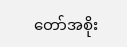တော်အစိုး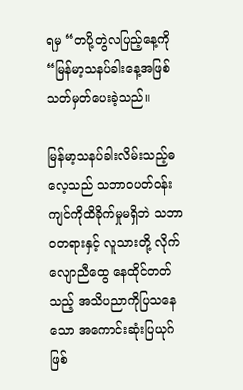ရမှ “တပို့တွဲလပြည့်နေ့ကို “မြန်မာ့သနပ်ခါးနေ့အဖြစ် သတ်မှတ်ပေးခဲ့သည်။

မြန်မာ့သနပ်ခါးလိမ်းသည့်ဓလေ့သည် သဘာဝပတ်ဝန်းကျင်ကိုထိခိုက်မှုမရှိဘဲ သဘာဝတရားနှင့် လူသားတို့ လိုက်လျောညီထွေ နေထိုင်တတ်သည့် အသိပညာကိုပြသနေသော အကောင်းဆုံးပြယုဂ်ဖြစ်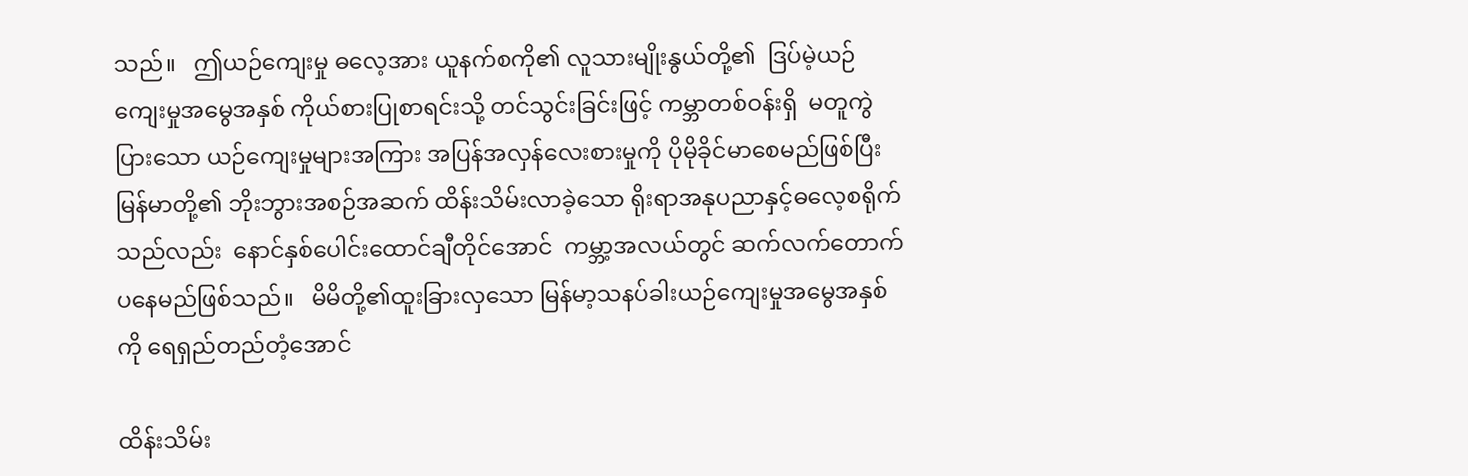သည်။   ဤယဉ်ကျေးမှု ဓလေ့အား ယူနက်စကို၏ လူသားမျိုးနွယ်တို့၏  ဒြပ်မဲ့ယဉ်ကျေးမှုအမွေအနှစ် ကိုယ်စားပြုစာရင်းသို့ တင်သွင်းခြင်းဖြင့် ကမ္ဘာတစ်ဝန်းရှိ  မတူကွဲပြားသော ယဉ်ကျေးမှုများအကြား အပြန်အလှန်လေးစားမှုကို ပိုမိုခိုင်မာစေမည်ဖြစ်ပြီး   မြန်မာတို့၏ ဘိုးဘွားအစဉ်အဆက် ထိန်းသိမ်းလာခဲ့သော ရိုးရာအနုပညာနှင့်ဓလေ့စရိုက်သည်လည်း  နောင်နှစ်ပေါင်းထောင်ချီတိုင်အောင်  ကမ္ဘာ့အလယ်တွင် ဆက်လက်တောက်ပနေမည်ဖြစ်သည်။   မိမိတို့၏ထူးခြားလှသော မြန်မာ့သနပ်ခါးယဉ်ကျေးမှုအမွေအနှစ်ကို ရေရှည်တည်တံ့အောင်

ထိန်းသိမ်း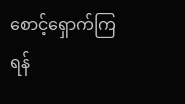စောင့်ရှောက်ကြရန်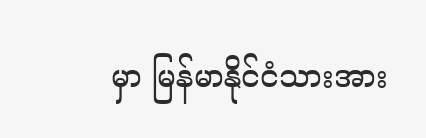မှာ မြန်မာနိုင်ငံသားအား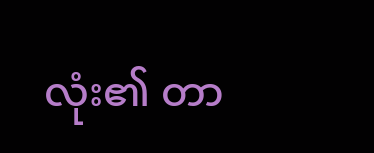လုံး၏ တာ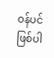ဝန်ပင်ဖြစ်ပါ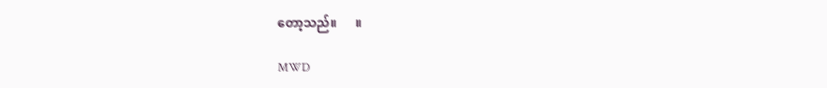တော့သည်။      ။

MWD